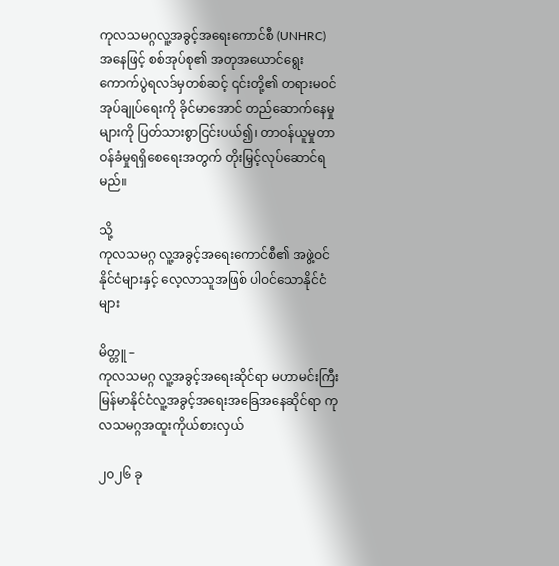ကုလသမဂ္ဂလူ့အခွင့်အရေးကောင်စီ (UNHRC) အနေဖြင့် စစ်အုပ်စု၏ အတုအယောင်ရွေးကောက်ပွဲရလဒ်မှတစ်ဆင့် ၎င်းတို့၏ တရားမဝင်အုပ်ချုပ်ရေးကို ခိုင်မာအောင် တည်ဆောက်နေမှုများကို ပြတ်သားစွာငြင်းပယ်၍၊ တာဝန်ယူမှုတာဝန်ခံမှုရရှိစေရေးအတွက် တိုးမြှင့်လုပ်ဆောင်ရမည်။

သို့
ကုလသမဂ္ဂ လူ့အခွင့်အရေးကောင်စီ၏ အဖွဲ့ဝင်နိုင်ငံများနှင့် လေ့လာသူအဖြစ် ပါဝင်သောနိုင်ငံများ

မိတ္တူ –
ကုလသမဂ္ဂ လူ့အခွင့်အရေးဆိုင်ရာ မဟာမင်းကြီး
မြန်မာနိုင်ငံလူ့အခွင့်အရေးအခြေအနေဆိုင်ရာ ကုလသမဂ္ဂအထူးကိုယ်စားလှယ်

၂၀၂၆ ခု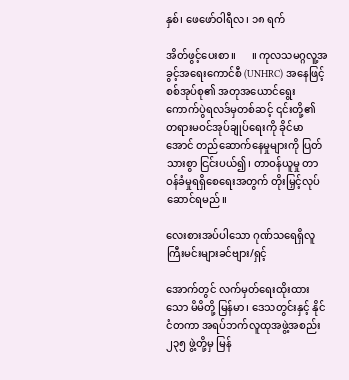နှစ်၊ ဖေဖော်ဝါရီလ၊ ၁၈ ရက်

အိတ်ဖွင့်ပေးစာ။      ။ ကုလသမဂ္ဂလူ့အခွင့်အရေးကောင်စီ (UNHRC) အနေဖြင့် စစ်အုပ်စု၏ အတုအယောင်ရွေးကောက်ပွဲရလဒ်မှတစ်ဆင့် ၎င်းတို့၏ တရားမဝင်အုပ်ချုပ်ရေးကို ခိုင်မာအောင် တည်ဆောက်နေမှုများကို ပြတ်သားစွာ ငြင်းပယ်၍၊ တာဝန်ယူမှု တာဝန်ခံမှုရရှိစေရေးအတွက် တိုးမြှင့်လုပ်ဆောင်ရမည်။

လေးစားအပ်ပါသော ဂုဏ်သရေရှိလူကြီးမင်းများခင်ဗျား/ရှင့်

အောက်တွင် လက်မှတ်ရေးထိုးထားသော မိမိတို့ မြန်မာ၊ ဒေသတွင်းနှင့် နိုင်ငံတကာ အရပ်ဘက်လူထုအဖွဲ့အစည်း ၂၃၅ ဖွဲ့တို့မှ မြန်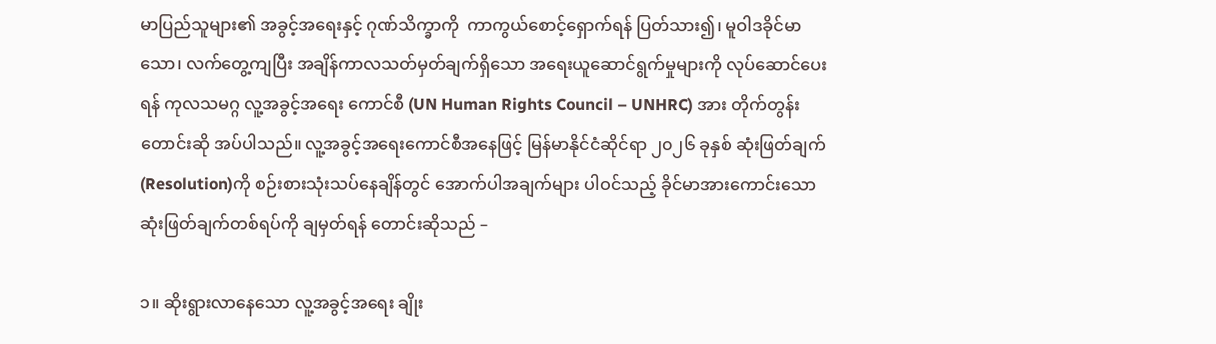မာပြည်သူများ၏ အခွင့်အရေးနှင့် ဂုဏ်သိက္ခာကို  ကာကွယ်စောင့်ရှောက်ရန် ပြတ်သား၍၊ မူဝါဒခိုင်မာသော၊ လက်တွေ့ကျပြီး အချိန်ကာလသတ်မှတ်ချက်ရှိသော အရေးယူဆောင်ရွက်မှုများကို လုပ်ဆောင်ပေးရန် ကုလသမဂ္ဂ လူ့အခွင့်အရေး ကောင်စီ (UN Human Rights Council – UNHRC) အား တိုက်တွန်း တောင်းဆို အပ်ပါသည်။ လူ့အခွင့်အရေးကောင်စီအနေဖြင့် မြန်မာနိုင်ငံဆိုင်ရာ ၂၀၂၆ ခုနှစ် ဆုံးဖြတ်ချက် (Resolution)ကို စဉ်းစားသုံးသပ်နေချိန်တွင် အောက်ပါအချက်များ ပါဝင်သည့် ခိုင်မာအားကောင်းသော ဆုံးဖြတ်ချက်တစ်ရပ်ကို ချမှတ်ရန် တောင်းဆိုသည် –

၁။ ဆိုးရွားလာနေသော လူ့အခွင့်အရေး ချိုး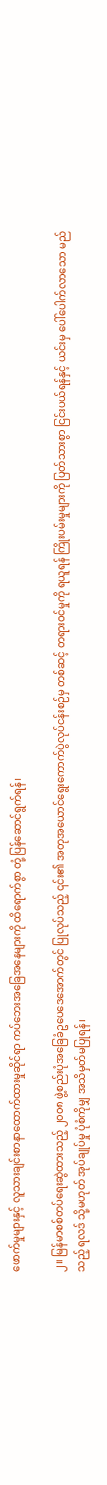ဖောက်မှုများနှင့် လူသားချင်းစာနာထောက်ထားမှုဆိုင်ရာ ကပ်ဘေးအခြေအနေများကို ထိရောက်စွာ တုံ့ပြန်ဆောင်ရွက်ရန်၊

၂။ မြန်မာစစ်တပ်ရေးဆွဲထားသည့် ၂၀၀၈ ဖွဲ့စည်းပုံအခြေခံဥပေဒေအောက်တွင် ပြုလုပ်သည့် ၎င်း၏ အတုအယောင်ရွေးကောက်ပွဲလုပ်ငန်းစဉ်မှ တစ်ဆင့် တရားဝင်မှုကို ရယူရန် ကြိုးပမ်းမှုများကို ပြတ်သားစွာ ငြင်းပယ်ရန်နှင့် ယင်းမှ ပေါ်ပေါက်လာသော မည်သည့် ရလဒ် သို့မဟုတ် အုပ်ချုပ်မှု ပုံစံကိုမျှ အသိမှတ်မပြုရန်၊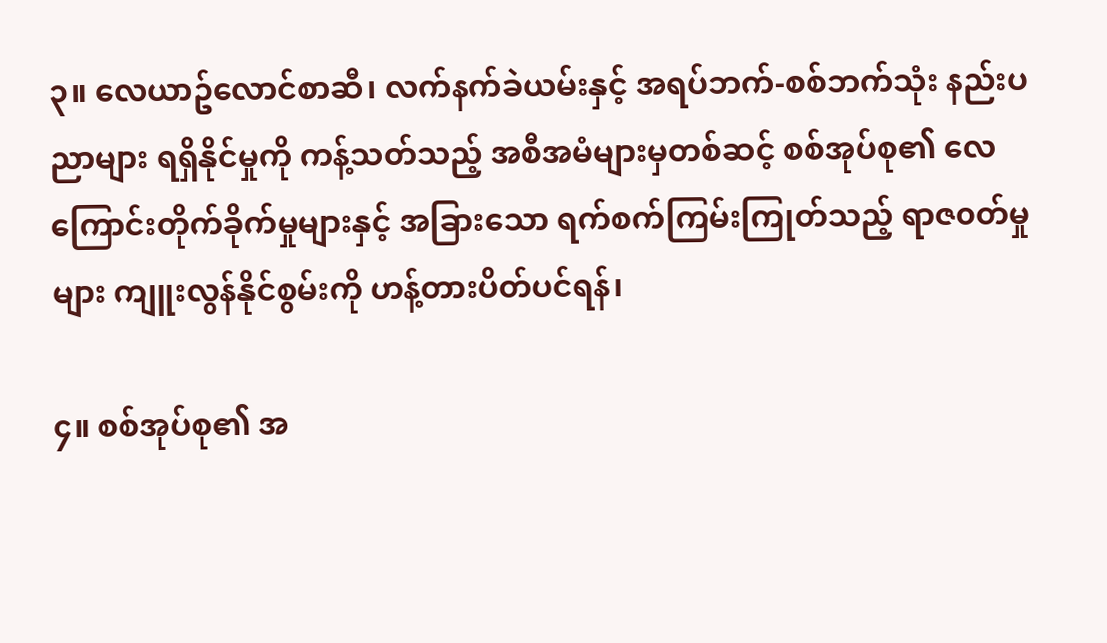၃။ လေယာဥ်လောင်စာဆီ၊ လက်နက်ခဲယမ်းနှင့် အရပ်ဘက်-စစ်ဘက်သုံး နည်းပညာများ ရရှိနိုင်မှုကို ကန့်သတ်သည့် အစီအမံများမှတစ်ဆင့် စစ်အုပ်စု၏ လေကြောင်းတိုက်ခိုက်မှုများနှင့် အခြားသော ရက်စက်ကြမ်းကြုတ်သည့် ရာဇ၀တ်မှုများ ကျူးလွန်နိုင်စွမ်းကို ဟန့်တားပိတ်ပင်ရန်၊

၄။ စစ်အုပ်စု၏ အ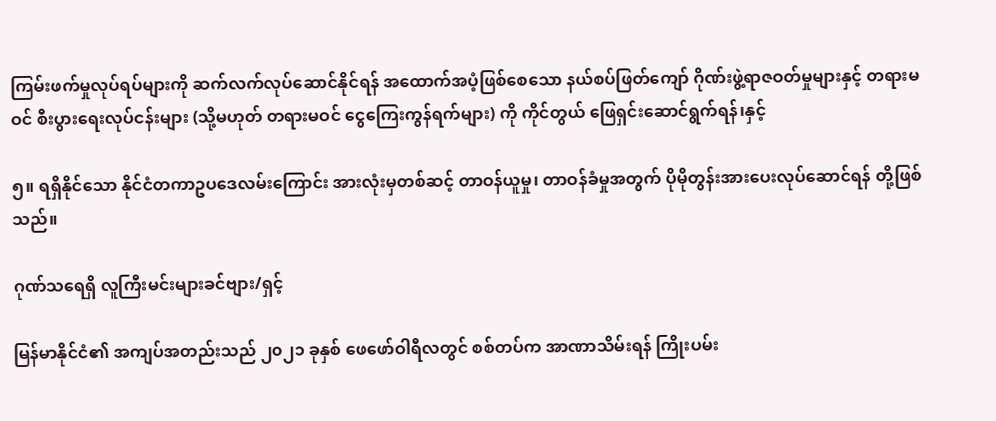ကြမ်းဖက်မှုလုပ်ရပ်များကို ဆက်လက်လုပ်ဆောင်နိုင်ရန် အထောက်အပံ့ဖြစ်စေသော နယ်စပ်ဖြတ်ကျော် ဂိုဏ်းဖွဲ့ရာဇဝတ်မှုများနှင့် တရားမဝင် စီးပွားရေးလုပ်ငန်းများ (သို့မဟုတ် တရားမဝင် ငွေကြေးကွန်ရက်များ) ကို ကိုင်တွယ် ဖြေရှင်းဆောင်ရွက်ရန်၊နှင့်

၅။ ရရှိနိုင်သော နိုင်ငံတကာဥပဒေလမ်းကြောင်း အားလုံးမှတစ်ဆင့် တာဝန်ယူမှု၊ တာဝန်ခံမှုအတွက် ပိုမိုတွန်းအားပေးလုပ်ဆောင်ရန် တို့ဖြစ်သည်။

ဂုဏ်သရေရှိ လူကြီးမင်းများခင်ဗျား/ရှင့်

မြန်မာနိုင်ငံ၏ အကျပ်အတည်းသည် ၂၀၂၁ ခုနှစ် ဖေဖော်ဝါရီလတွင် စစ်တပ်က အာဏာသိမ်းရန် ကြိုးပမ်း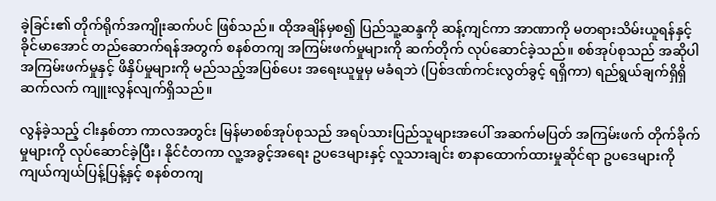ခဲ့ခြင်း၏ တိုက်ရိုက်အကျိုးဆက်ပင် ဖြစ်သည်။ ထိုအချိန်မှစ၍ ပြည်သူ့ဆန္ဒကို ဆန့်ကျင်ကာ အာဏာကို မတရားသိမ်းယူရန်နှင့် ခိုင်မာအောင် တည်ဆောက်ရန်အတွက် စနစ်တကျ အကြမ်းဖက်မှုများကို ဆက်တိုက် လုပ်ဆောင်ခဲ့သည်။ စစ်အုပ်စုသည် အဆိုပါ အကြမ်းဖက်မှုနှင့် ဖိနှိပ်မှုများကို မည်သည့်အပြစ်ပေး အရေးယူမှုမှ မခံရဘဲ (ပြစ်ဒဏ်ကင်းလွတ်ခွင့် ရရှိကာ) ရည်ရွယ်ချက်ရှိရှိ ဆက်လက် ကျူးလွန်လျက်ရှိသည်။

လွန်ခဲ့သည့် ငါးနှစ်တာ ကာလအတွင်း မြန်မာစစ်အုပ်စုသည် အရပ်သားပြည်သူများအပေါ် အဆက်မပြတ် အကြမ်းဖက် တိုက်ခိုက်မှုများကို လုပ်ဆောင်ခဲ့ပြီး၊ နိုင်ငံတကာ လူ့အခွင့်အရေး ဥပဒေများနှင့် လူသားချင်း စာနာထောက်ထားမှုဆိုင်ရာ ဥပဒေများကို ကျယ်ကျယ်ပြန့်ပြန့်နှင့် စနစ်တကျ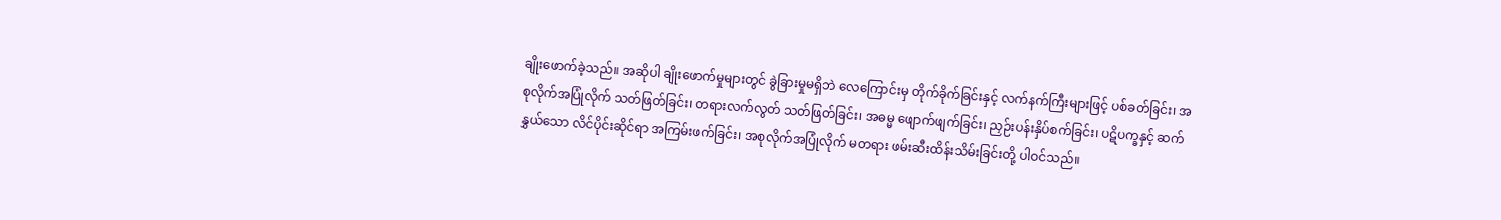ချိုးဖောက်ခဲ့သည်။ အဆိုပါ ချိုးဖောက်မှုများတွင် ခွဲခြားမှုမရှိဘဲ လေကြောင်းမှ တိုက်ခိုက်ခြင်းနှင့် လက်နက်ကြီးများဖြင့် ပစ်ခတ်ခြင်း၊ အစုလိုက်အပြုံလိုက် သတ်ဖြတ်ခြင်း၊ တရားလက်လွတ် သတ်ဖြတ်ခြင်း၊ အဓမ္မ ဖျောက်ဖျက်ခြင်း၊ ညှဉ်းပန်းနှိပ်စက်ခြင်း၊ ပဋိပက္ခနှင့် ဆက်နွှယ်သော လိင်ပိုင်းဆိုင်ရာ အကြမ်းဖက်ခြင်း၊ အစုလိုက်အပြုံလိုက် မတရား ဖမ်းဆီးထိန်းသိမ်းခြင်းတို့ ပါဝင်သည်။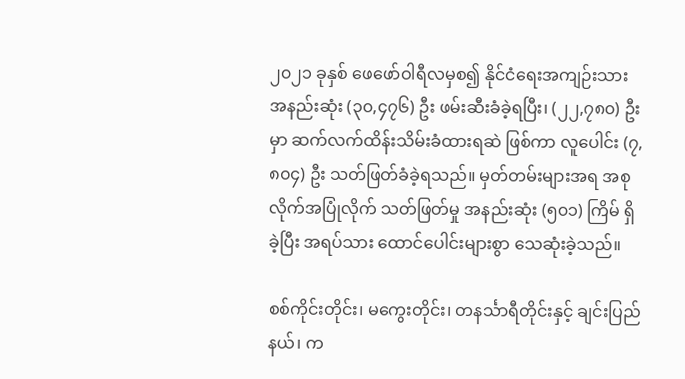၂၀၂၁ ခုနှစ် ဖေဖော်ဝါရီလမှစ၍ နိုင်ငံရေးအကျဉ်းသား အနည်းဆုံး (၃၀,၄၇၆) ဦး ဖမ်းဆီးခံခဲ့ရပြီး၊ (၂၂,၇၈၀) ဦးမှာ ဆက်လက်ထိန်းသိမ်းခံထားရဆဲ ဖြစ်ကာ လူပေါင်း (၇,၈၀၄) ဦး သတ်ဖြတ်ခံခဲ့ရသည်။ မှတ်တမ်းများအရ အစုလိုက်အပြုံလိုက် သတ်ဖြတ်မှု အနည်းဆုံး (၅၀၁) ကြိမ် ရှိခဲ့ပြီး အရပ်သား ထောင်ပေါင်းများစွာ သေဆုံးခဲ့သည်။

စစ်ကိုင်းတိုင်း၊ မကွေးတိုင်း၊ တနင်္သာရီတိုင်းနှင့် ချင်းပြည်နယ်၊ က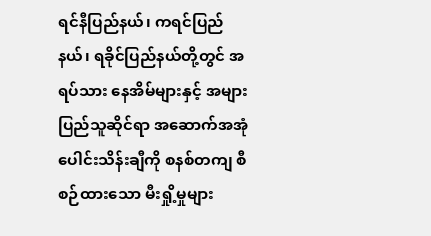ရင်နီပြည်နယ်၊ ကရင်ပြည်နယ်၊ ရခိုင်ပြည်နယ်တို့တွင် အရပ်သား နေအိမ်များနှင့် အများပြည်သူဆိုင်ရာ အဆောက်အအုံ ပေါင်းသိန်းချီကို စနစ်တကျ စီစဉ်ထားသော မီးရှို့မှုများ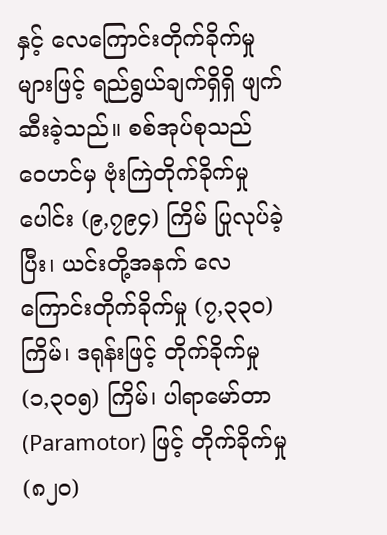နှင့် လေကြောင်းတိုက်ခိုက်မှုများဖြင့် ရည်ရွယ်ချက်ရှိရှိ ဖျက်ဆီးခဲ့သည်။ စစ်အုပ်စုသည် ဝေဟင်မှ ဗုံးကြဲတိုက်ခိုက်မှုပေါင်း (၉,၇၉၄) ကြိမ် ပြုလုပ်ခဲ့ပြီး၊ ယင်းတို့အနက် လေကြောင်းတိုက်ခိုက်မှု (၇,၃၃၀) ကြိမ်၊ ဒရုန်းဖြင့် တိုက်ခိုက်မှု (၁,၃၀၅) ကြိမ်၊ ပါရာမော်တာ (Paramotor) ဖြင့် တိုက်ခိုက်မှု (၈၂၀)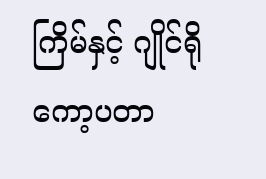ကြိမ်နှင့် ဂျိုင်ရိုကော့ပတာ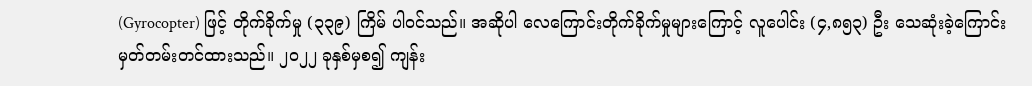(Gyrocopter) ဖြင့် တိုက်ခိုက်မှု (၃၃၉) ကြိမ် ပါဝင်သည်။ အဆိုပါ လေကြောင်းတိုက်ခိုက်မှုများကြောင့် လူပေါင်း (၄,၈၅၃) ဦး သေဆုံးခဲ့ကြောင်း မှတ်တမ်းတင်ထားသည်။ ၂၀၂၂ ခုနှစ်မှစ၍ ကျန်း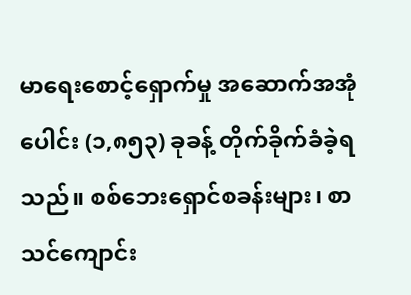မာရေးစောင့်ရှောက်မှု အဆောက်အအုံပေါင်း (၁,၈၅၃) ခုခန့် တိုက်ခိုက်ခံခဲ့ရသည်။ စစ်ဘေးရှောင်စခန်းများ၊ စာသင်ကျောင်း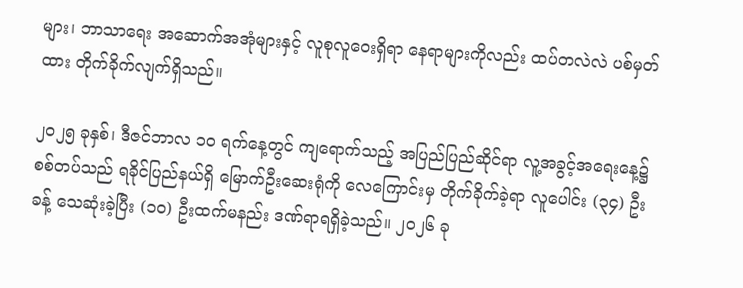များ၊ ဘာသာရေး အဆောက်အအုံများနှင့် လူစုလူဝေးရှိရာ နေရာများကိုလည်း ထပ်တလဲလဲ ပစ်မှတ်ထား တိုက်ခိုက်လျက်ရှိသည်။

၂၀၂၅ ခုနှစ်၊ ဒီဇင်ဘာလ ၁၀ ရက်နေ့တွင် ကျရောက်သည့် အပြည်ပြည်ဆိုင်ရာ လူ့အခွင့်အရေးနေ့၌ စစ်တပ်သည် ရခိုင်ပြည်နယ်ရှိ မြောက်ဦးဆေးရုံကို လေကြောင်းမှ တိုက်ခိုက်ခဲ့ရာ လူပေါင်း (၃၄) ဦးခန့် သေဆုံးခဲ့ပြီး (၁၀) ဦးထက်မနည်း ဒဏ်ရာရရှိခဲ့သည်။ ၂၀၂၆ ခု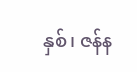နှစ်၊ ဇန်န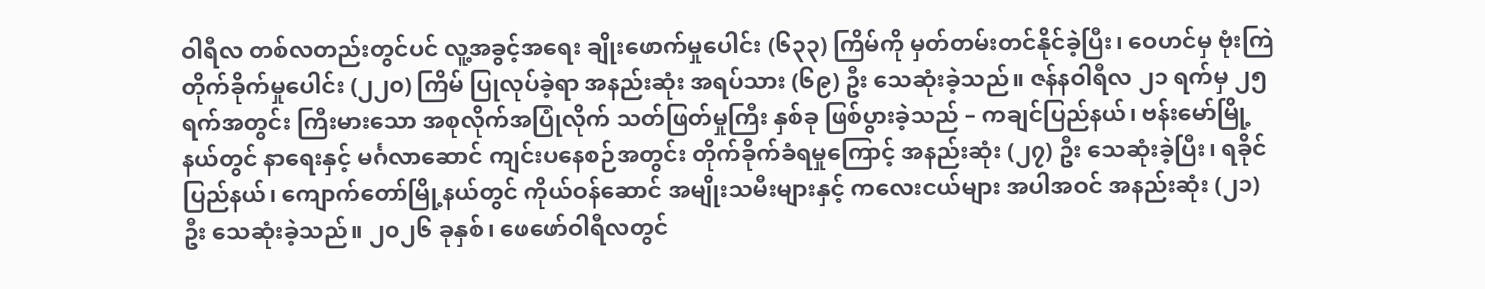ဝါရီလ တစ်လတည်းတွင်ပင် လူ့အခွင့်အရေး ချိုးဖောက်မှုပေါင်း (၆၃၃) ကြိမ်ကို မှတ်တမ်းတင်နိုင်ခဲ့ပြီး၊ ဝေဟင်မှ ဗုံးကြဲတိုက်ခိုက်မှုပေါင်း (၂၂၀) ကြိမ် ပြုလုပ်ခဲ့ရာ အနည်းဆုံး အရပ်သား (၆၉) ဦး သေဆုံးခဲ့သည်။ ဇန်နဝါရီလ ၂၁ ရက်မှ ၂၅ ရက်အတွင်း ကြီးမားသော အစုလိုက်အပြုံလိုက် သတ်ဖြတ်မှုကြီး နှစ်ခု ဖြစ်ပွားခဲ့သည် – ကချင်ပြည်နယ်၊ ဗန်းမော်မြို့နယ်တွင် နာရေးနှင့် မင်္ဂလာဆောင် ကျင်းပနေစဉ်အတွင်း တိုက်ခိုက်ခံရမှုကြောင့် အနည်းဆုံး (၂၇) ဦး သေဆုံးခဲ့ပြီး၊ ရခိုင်ပြည်နယ်၊ ကျောက်တော်မြို့နယ်တွင် ကိုယ်ဝန်ဆောင် အမျိုးသမီးများနှင့် ကလေးငယ်များ အပါအဝင် အနည်းဆုံး (၂၁) ဦး သေဆုံးခဲ့သည်။ ၂၀၂၆ ခုနှစ်၊ ဖေဖော်ဝါရီလတွင်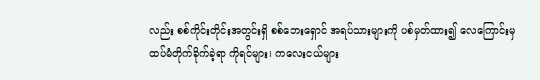လည်း စစ်ကိုင်းတိုင်းအတွင်းရှိ စစ်ဘေးရှောင် အရပ်သားများကို ပစ်မှတ်ထား၍ လေကြောင်းမှ ထပ်မံတိုက်ခိုက်ခဲ့ရာ ကိုရင်များ၊ ကလေးငယ်များ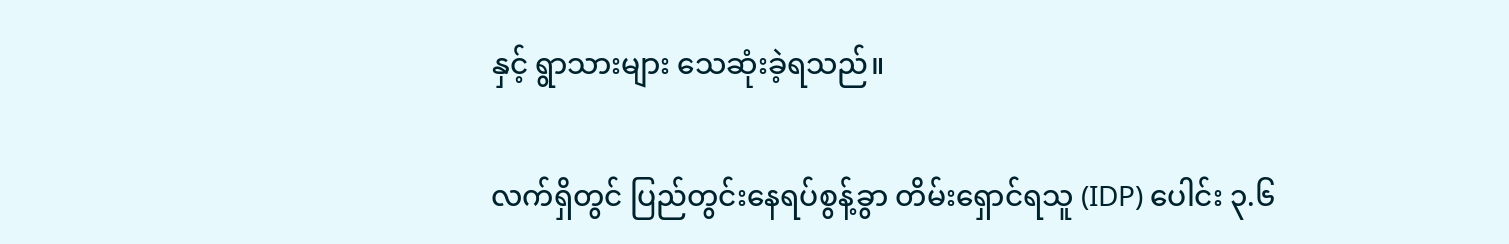နှင့် ရွာသားများ သေဆုံးခဲ့ရသည်။

လက်ရှိတွင် ပြည်တွင်းနေရပ်စွန့်ခွာ တိမ်းရှောင်ရသူ (IDP) ပေါင်း ၃.၆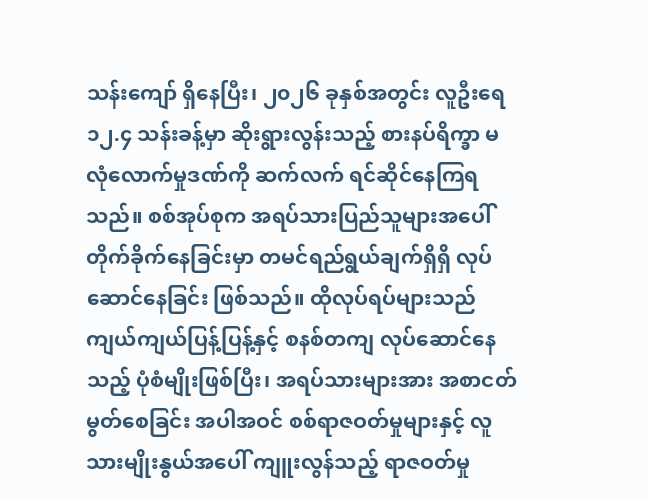သန်းကျော် ရှိနေပြီး၊ ၂၀၂၆ ခုနှစ်အတွင်း လူဦးရေ ၁၂.၄ သန်းခန့်မှာ ဆိုးရွားလွန်းသည့် စားနပ်ရိက္ခာ မလုံလောက်မှုဒဏ်ကို ဆက်လက် ရင်ဆိုင်နေကြရသည်။ စစ်အုပ်စုက အရပ်သားပြည်သူများအပေါ် တိုက်ခိုက်နေခြင်းမှာ တမင်ရည်ရွယ်ချက်ရှိရှိ လုပ်ဆောင်နေခြင်း ဖြစ်သည်။ ထိုလုပ်ရပ်များသည် ကျယ်ကျယ်ပြန့်ပြန့်နှင့် စနစ်တကျ လုပ်ဆောင်နေသည့် ပုံစံမျိုးဖြစ်ပြီး၊ အရပ်သားများအား အစာငတ်မွတ်စေခြင်း အပါအဝင် စစ်ရာဇဝတ်မှုများနှင့် လူသားမျိုးနွယ်အပေါ် ကျူးလွန်သည့် ရာဇဝတ်မှု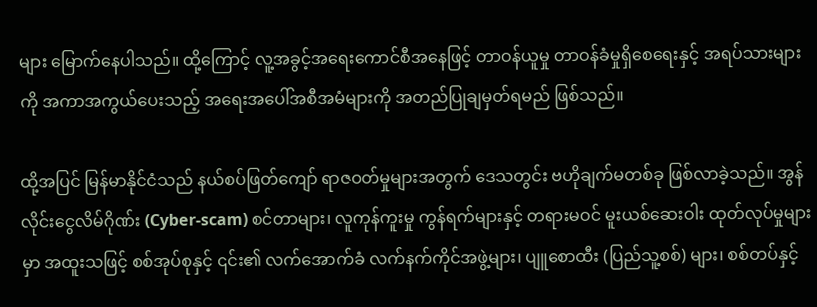များ မြောက်နေပါသည်။ ထို့ကြောင့် လူ့အခွင့်အရေးကောင်စီအနေဖြင့် တာဝန်ယူမှု တာဝန်ခံမှုရှိစေရေးနှင့် အရပ်သားများကို အကာအကွယ်ပေးသည့် အရေးအပေါ်အစီအမံများကို အတည်ပြုချမှတ်ရမည် ဖြစ်သည်။

ထို့အပြင် မြန်မာနိုင်ငံသည် နယ်စပ်ဖြတ်ကျော် ရာဇဝတ်မှုများအတွက် ဒေသတွင်း ဗဟိုချက်မတစ်ခု ဖြစ်လာခဲ့သည်။ အွန်လိုင်းငွေလိမ်ဂိုဏ်း (Cyber-scam) စင်တာများ၊ လူကုန်ကူးမှု ကွန်ရက်များနှင့် တရားမဝင် မူးယစ်ဆေးဝါး ထုတ်လုပ်မှုများမှာ အထူးသဖြင့် စစ်အုပ်စုနှင့် ၎င်း၏ လက်အောက်ခံ လက်နက်ကိုင်အဖွဲ့များ၊ ပျူစောထီး (ပြည်သူ့စစ်) များ၊ စစ်တပ်နှင့်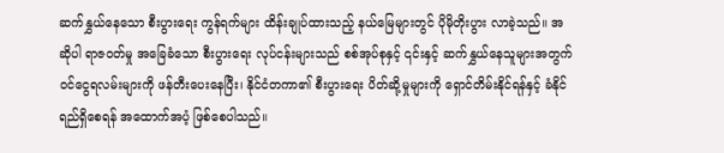ဆက်နွှယ်နေသော စီးပွားရေး ကွန်ရက်များ ထိန်းချုပ်ထားသည့် နယ်မြေများတွင် ပိုမိုတိုးပွား လာခဲ့သည်။ အဆိုပါ ရာဇဝတ်မှု အခြေခံသော စီးပွားရေး လုပ်ငန်းများသည် စစ်အုပ်စုနှင့် ၎င်းနှင့် ဆက်နွှယ်နေသူများအတွက် ဝင်ငွေရလမ်းများကို ဖန်တီးပေးနေပြီး၊ နိုင်ငံတကာ၏ စီးပွားရေး ပိတ်ဆို့မှုများကို ရှောင်တိမ်းနိုင်ရန်နှင့် ခံနိုင်ရည်ရှိစေရန် အထောက်အပံ့ ဖြစ်စေပါသည်။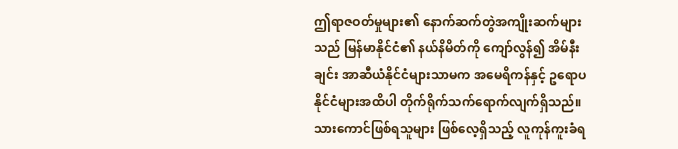ဤရာဇဝတ်မှုများ၏ နောက်ဆက်တွဲအကျိုးဆက်များသည် မြန်မာနိုင်ငံ၏ နယ်နိမိတ်ကို ကျော်လွန်၍ အိမ်နီးချင်း အာဆီယံနိုင်ငံများသာမက အမေရိကန်နှင့် ဥရောပနိုင်ငံများအထိပါ တိုက်ရိုက်သက်ရောက်လျက်ရှိသည်။ သားကောင်ဖြစ်ရသူများ ဖြစ်လေ့ရှိသည့် လူကုန်ကူးခံရ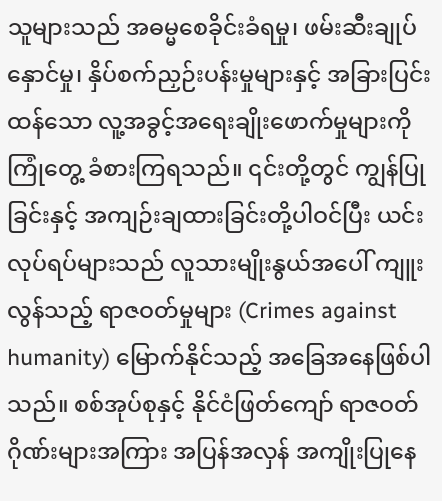သူများသည် အဓမ္မစေခိုင်းခံရမှု၊ ဖမ်းဆီးချုပ်နှောင်မှု၊ နှိပ်စက်ညှဉ်းပန်းမှုများနှင့် အခြားပြင်းထန်သော လူ့အခွင့်အရေးချိုးဖောက်မှုများကို ကြုံတွေ့ ခံစားကြရသည်။ ၎င်းတို့တွင် ကျွန်ပြုခြင်းနှင့် အကျဉ်းချထားခြင်းတို့ပါဝင်ပြီး ယင်းလုပ်ရပ်များသည် လူသားမျိုးနွယ်အပေါ် ကျူးလွန်သည့် ရာဇဝတ်မှုများ (Crimes against humanity) မြောက်နိုင်သည့် အခြေအနေဖြစ်ပါသည်။ စစ်အုပ်စုနှင့် နိုင်ငံဖြတ်ကျော် ရာဇဝတ်ဂိုဏ်းများအကြား အပြန်အလှန် အကျိုးပြုနေ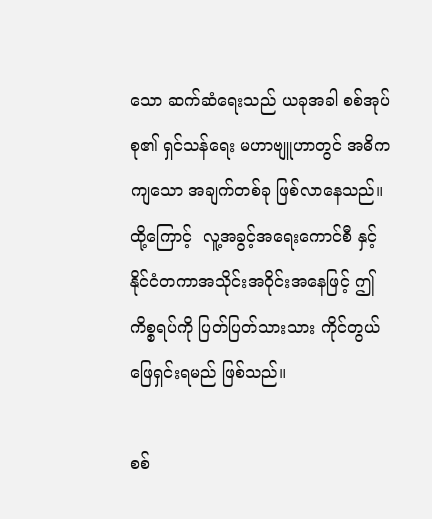သော ဆက်ဆံရေးသည် ယခုအခါ စစ်အုပ်စု၏ ရှင်သန်ရေး မဟာဗျူဟာတွင် အဓိကကျသော အချက်တစ်ခု ဖြစ်လာနေသည်။ ထို့ကြောင့်  လူ့အခွင့်အရေးကောင်စီ နှင့် နိုင်ငံတကာအသိုင်းအဝိုင်းအနေဖြင့် ဤကိစ္စရပ်ကို ပြတ်ပြတ်သားသား ကိုင်တွယ်ဖြေရှင်းရမည် ဖြစ်သည်။

စစ်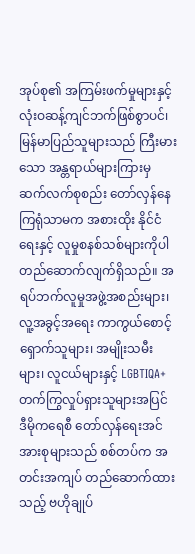အုပ်စု၏ အကြမ်းဖက်မှုများနှင့် လုံးဝဆန့်ကျင်ဘက်ဖြစ်စွာပင်၊ မြန်မာပြည်သူများသည် ကြီးမားသော အန္တရာယ်များကြားမှ ဆက်လက်စုစည်း တော်လှန်နေကြရုံသာမက အစားထိုး နိုင်ငံရေးနှင့် လူမှုစနစ်သစ်များကိုပါ တည်ဆောက်လျက်ရှိသည်။ အရပ်ဘက်လူမှုအဖွဲ့အစည်းများ၊ လူ့အခွင့်အရေး ကာကွယ်စောင့်ရှောက်သူများ၊ အမျိုးသမီးများ၊ လူငယ်များနှင့် LGBTIQA+ တက်ကြွလှုပ်ရှားသူများအပြင် ဒီမိုကရေစီ တော်လှန်ရေးအင်အားစုများသည် စစ်တပ်က အတင်းအကျပ် တည်ဆောက်ထားသည့် ဗဟိုချုပ်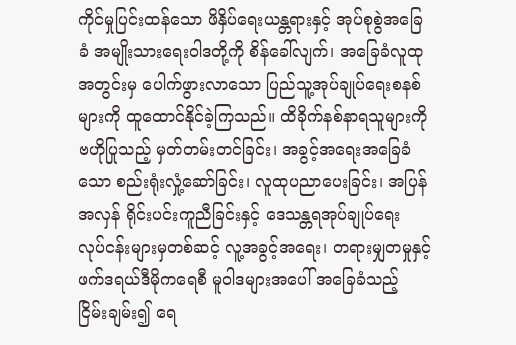ကိုင်မှုပြင်းထန်သော ဖိနှိပ်ရေးယန္တရားနှင့် အုပ်စုစွဲအခြေခံ အမျိုးသားရေးဝါဒတို့ကို စိန်ခေါ်လျက်၊ အခြေခံလူထုအတွင်းမှ ပေါက်ဖွားလာသော ပြည်သူ့အုပ်ချုပ်ရေးစနစ်များကို ထူထောင်နိုင်ခဲ့ကြသည်။ ထိခိုက်နစ်နာရသူများကို ဗဟိုပြုသည့် မှတ်တမ်းတင်ခြင်း၊ အခွင့်အရေးအခြေခံသော စည်းရုံးလှုံ့ဆော်ခြင်း၊ လူထုပညာပေးခြင်း၊ အပြန်အလှန် ရိုင်းပင်းကူညီခြင်းနှင့် ဒေသန္တရအုပ်ချုပ်ရေး လုပ်ငန်းများမှတစ်ဆင့် လူ့အခွင့်အရေး၊ တရားမျှတမှုနှင့် ဖက်ဒရယ်ဒီမိုကရေစီ မူဝါဒများအပေါ် အခြေခံသည့် ငြိမ်းချမ်း၍ ရေ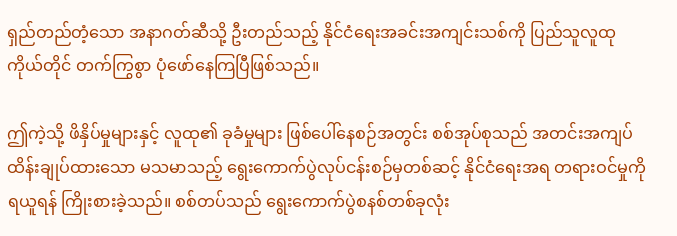ရှည်တည်တံ့သော အနာဂတ်ဆီသို့ ဦးတည်သည့် နိုင်ငံရေးအခင်းအကျင်းသစ်ကို ပြည်သူလူထုကိုယ်တိုင် တက်ကြွစွာ ပုံဖော်နေကြပြီဖြစ်သည်။

ဤကဲ့သို့ ဖိနှိပ်မှုများနှင့် လူထု၏ ခုခံမှုများ ဖြစ်ပေါ်နေစဉ်အတွင်း စစ်အုပ်စုသည် အတင်းအကျပ် ထိန်းချုပ်ထားသော မသမာသည့် ရွေးကောက်ပွဲလုပ်ငန်းစဉ်မှတစ်ဆင့် နိုင်ငံရေးအရ တရားဝင်မှုကို ရယူရန် ကြိုးစားခဲ့သည်။ စစ်တပ်သည် ရွေးကောက်ပွဲစနစ်တစ်ခုလုံး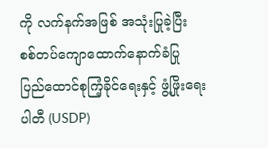ကို လက်နက်အဖြစ် အသုံးပြုခဲ့ပြီး စစ်တပ်ကျောထောက်နောက်ခံပြု ပြည်ထောင်စုကြံ့ခိုင်ရေးနှင့် ဖွံ့ဖြိုးရေးပါတီ (USDP)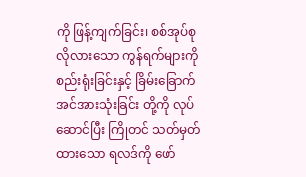ကို ဖြန့်ကျက်ခြင်း၊ စစ်အုပ်စုလိုလားသော ကွန်ရက်များကို စည်းရုံးခြင်းနှင့် ခြိမ်းခြောက်အင်အားသုံးခြင်း တို့ကို လုပ်ဆောင်ပြီး ကြိုတင် သတ်မှတ်ထားသော ရလဒ်ကို ဖော်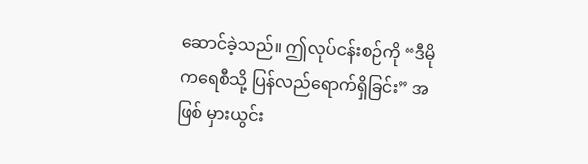ဆောင်ခဲ့သည်။ ဤလုပ်ငန်းစဉ်ကို “ဒီမိုကရေစီသို့ ပြန်လည်ရောက်ရှိခြင်း” အဖြစ် မှားယွင်း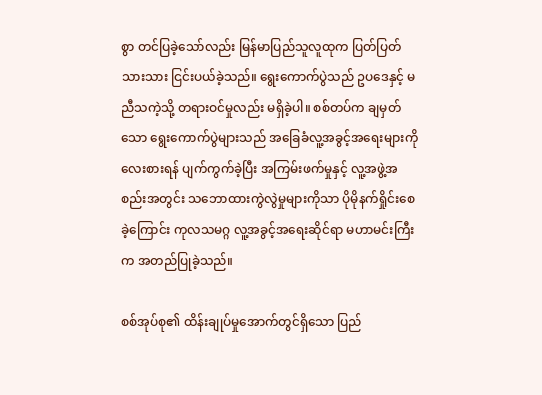စွာ တင်ပြခဲ့သော်လည်း မြန်မာပြည်သူလူထုက ပြတ်ပြတ်သားသား ငြင်းပယ်ခဲ့သည်။ ရွေးကောက်ပွဲသည် ဥပဒေနှင့် မညီသကဲ့သို့ တရားဝင်မှုလည်း မရှိခဲ့ပါ။ စစ်တပ်က ချမှတ်သော ရွေးကောက်ပွဲများသည် အခြေခံလူ့အခွင့်အရေးများကို လေးစားရန် ပျက်ကွက်ခဲ့ပြီး အကြမ်းဖက်မှုနှင့် လူ့အဖွဲ့အစည်းအတွင်း သဘောထားကွဲလွဲမှုများကိုသာ ပိုမိုနက်ရှိုင်းစေခဲ့ကြောင်း ကုလသမဂ္ဂ လူ့အခွင့်အရေးဆိုင်ရာ မဟာမင်းကြီးက အတည်ပြုခဲ့သည်။

စစ်အုပ်စု၏ ထိန်းချုပ်မှုအောက်တွင်ရှိသော ပြည်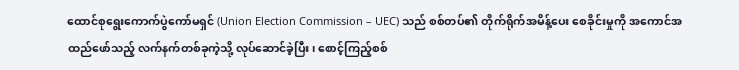ထောင်စုရွေးကောက်ပွဲကော်မရှင် (Union Election Commission – UEC) သည် စစ်တပ်၏ တိုက်ရိုက်အမိန့်ပေး စေခိုင်းမှုကို အကောင်အထည်ဖော်သည့် လက်နက်တစ်ခုကဲ့သို့ လုပ်ဆောင်ခဲ့ပြီး၊ စောင့်ကြည့်စစ်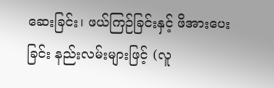ဆေးခြင်း၊ ဖယ်ကြဉ်ခြင်းနှင့် ဖိအားပေးခြင်း နည်းလမ်းများဖြင့် (လူ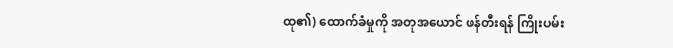ထု၏) ထောက်ခံမှုကို အတုအယောင် ဖန်တီးရန် ကြိုးပမ်း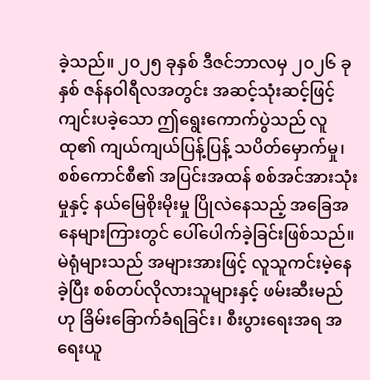ခဲ့သည်။ ၂၀၂၅ ခုနှစ် ဒီဇင်ဘာလမှ ၂၀၂၆ ခုနှစ် ဇန်နဝါရီလအတွင်း အဆင့်သုံးဆင့်ဖြင့် ကျင်းပခဲ့သော ဤရွေးကောက်ပွဲသည် လူထု၏ ကျယ်ကျယ်ပြန့်ပြန့် သပိတ်မှောက်မှု၊ စစ်ကောင်စီ၏ အပြင်းအထန် စစ်အင်အားသုံးမှုနှင့် နယ်မြေစိုးမိုးမှု ပြိုလဲနေသည့် အခြေအနေများကြားတွင် ပေါ်ပေါက်ခဲ့ခြင်းဖြစ်သည်။ မဲရုံများသည် အများအားဖြင့် လူသူကင်းမဲ့နေခဲ့ပြီး စစ်တပ်လိုလားသူများနှင့် ဖမ်းဆီးမည်ဟု ခြိမ်းခြောက်ခံရခြင်း၊ စီးပွားရေးအရ အရေးယူ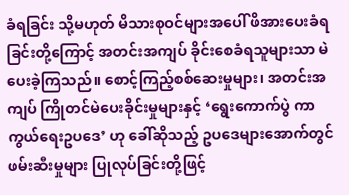ခံရခြင်း သို့မဟုတ် မိသားစုဝင်များအပေါ် ဖိအားပေးခံရခြင်းတို့ကြောင့် အတင်းအကျပ် ခိုင်းစေခံရသူများသာ မဲပေးခဲ့ကြသည်။ စောင့်ကြည့်စစ်ဆေးမှုများ၊ အတင်းအကျပ် ကြိုတင်မဲပေးခိုင်းမှုများနှင့် ‘ရွေးကောက်ပွဲ ကာကွယ်ရေးဥပဒေ’ ဟု ခေါ်ဆိုသည့် ဥပဒေများအောက်တွင် ဖမ်းဆီးမှုများ ပြုလုပ်ခြင်းတို့ဖြင့်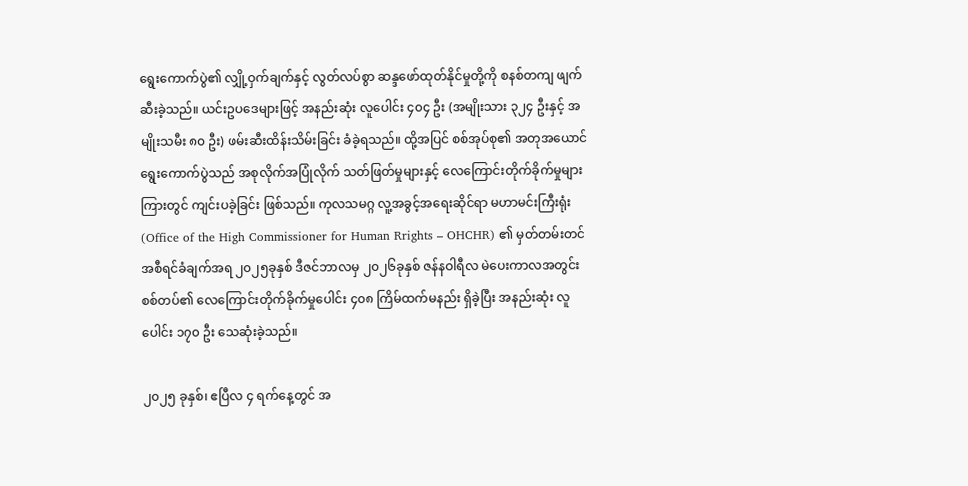ရွေးကောက်ပွဲ၏ လျှို့ဝှက်ချက်နှင့် လွတ်လပ်စွာ ဆန္ဒဖော်ထုတ်နိုင်မှုတို့ကို စနစ်တကျ ဖျက်ဆီးခဲ့သည်။ ယင်းဥပဒေများဖြင့် အနည်းဆုံး လူပေါင်း ၄၀၄ ဦး (အမျိုးသား ၃၂၄ ဦးနှင့် အမျိုးသမီး ၈၀ ဦး) ဖမ်းဆီးထိန်းသိမ်းခြင်း ခံခဲ့ရသည်။ ထို့အပြင် စစ်အုပ်စု၏ အတုအယောင် ရွေးကောက်ပွဲသည် အစုလိုက်အပြုံလိုက် သတ်ဖြတ်မှုများနှင့် လေကြောင်းတိုက်ခိုက်မှုများကြားတွင် ကျင်းပခဲ့ခြင်း ဖြစ်သည်။ ကုလသမဂ္ဂ လူ့အခွင့်အရေးဆိုင်ရာ မဟာမင်းကြီးရုံး (Office of the High Commissioner for Human Rrights – OHCHR) ၏ မှတ်တမ်းတင် အစီရင်ခံချက်အရ ၂၀၂၅ခုနှစ် ဒီဇင်ဘာလမှ ၂၀၂၆ခုနှစ် ဇန်နဝါရီလ မဲပေးကာလအတွင်း စစ်တပ်၏ လေကြောင်းတိုက်ခိုက်မှုပေါင်း ၄၀၈ ကြိမ်ထက်မနည်း ရှိခဲ့ပြီး အနည်းဆုံး လူပေါင်း ၁၇၀ ဦး သေဆုံးခဲ့သည်။

၂၀၂၅ ခုနှစ်၊ ဧပြီလ ၄ ရက်နေ့တွင် အ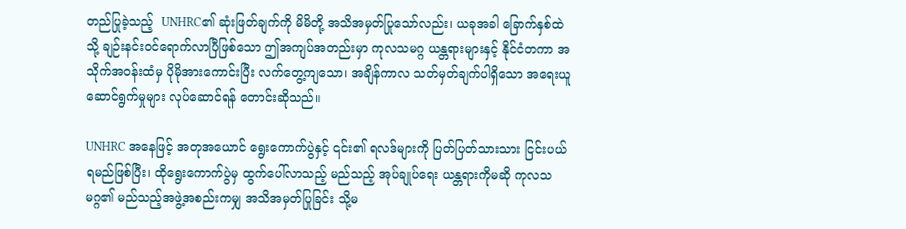တည်ပြုခဲ့သည့်  UNHRC၏ ဆုံးဖြတ်ချက်ကို မိမိတို့ အသိအမှတ်ပြုသော်လည်း၊ ယခုအခါ ခြောက်နှစ်ထဲသို့ ချဉ်းနင်းဝင်ရောက်လာပြီဖြစ်သော ဤအကျပ်အတည်းမှာ ကုလသမဂ္ဂ ယန္တရားများနှင့် နိုင်ငံတကာ အသိုက်အဝန်းထံမှ ပိုမိုအားကောင်းပြီး လက်တွေ့ကျသော၊ အချိန်ကာလ သတ်မှတ်ချက်ပါရှိသော အရေးယူဆောင်ရွက်မှုများ လုပ်ဆောင်ရန် တောင်းဆိုသည်။

UNHRC အနေဖြင့် အတုအယောင် ရွေးကောက်ပွဲနှင့် ၎င်း၏ ရလဒ်များကို ပြတ်ပြတ်သားသား ငြင်းပယ်ရမည်ဖြစ်ပြီး၊ ထိုရွေးကောက်ပွဲမှ ထွက်ပေါ်လာသည့် မည်သည့် အုပ်ချုပ်ရေး ယန္တရားကိုမဆို ကုလသမဂ္ဂ၏ မည်သည့်အဖွဲ့အစည်းကမျှ အသိအမှတ်ပြုခြင်း သို့မ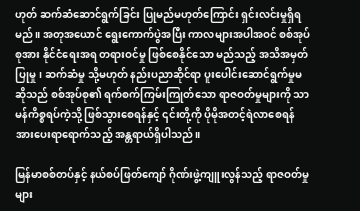ဟုတ် ဆက်ဆံဆောင်ရွက်ခြင်း ပြုမည်မဟုတ်ကြောင်း ရှင်းလင်းမှုရှိရမည်။ အတုအယောင် ရွေးကောက်ပွဲအပြီး ကာလများအပါအဝင် စစ်အုပ်စုအား နိုင်ငံရေးအရ တရားဝင်မှု ဖြစ်စေနိုင်သော မည်သည့် အသိအမှတ်ပြုမှု၊ ဆက်ဆံမှု သို့မဟုတ် နည်းပညာဆိုင်ရာ ပူးပေါင်းဆောင်ရွက်မှုမဆိုသည် စစ်အုပ်စု၏ ရက်စက်ကြမ်းကြုတ်သော ရာဇဝတ်မှုများကို သာမန်ကိစ္စရပ်ကဲ့သို့ ဖြစ်သွားစေရန်နှင့် ၎င်းတို့ကို ပိုမိုအတင့်ရဲလာစေရန် အားပေးရာရောက်သည့် အန္တရာယ်ရှိပါသည်။

မြန်မာစစ်တပ်နှင့် နယ်စပ်ဖြတ်ကျော် ဂိုဏ်းဖွဲ့ကျူးလွန်သည့် ရာဇဝတ်မှုများ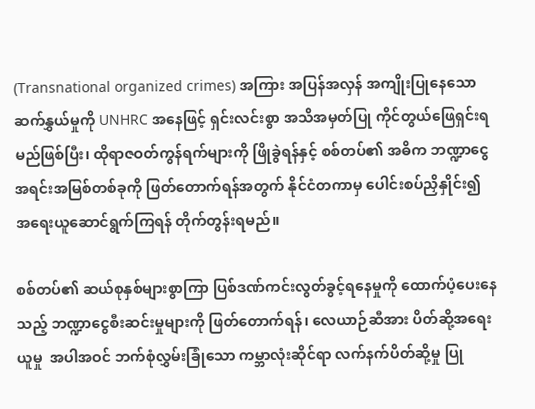(Transnational organized crimes) အကြား အပြန်အလှန် အကျိုးပြုနေသော ဆက်နွှယ်မှုကို UNHRC အနေဖြင့် ရှင်းလင်းစွာ အသိအမှတ်ပြု ကိုင်တွယ်ဖြေရှင်းရမည်ဖြစ်ပြီး၊ ထိုရာဇဝတ်ကွန်ရက်များကို ဖြိုခွဲရန်နှင့် စစ်တပ်၏ အဓိက ဘဏ္ဍာငွေ အရင်းအမြစ်တစ်ခုကို ဖြတ်တောက်ရန်အတွက် နိုင်ငံတကာမှ ပေါင်းစပ်ညှိနှိုင်း၍ အရေးယူဆောင်ရွက်ကြရန် တိုက်တွန်းရမည်။

စစ်တပ်၏ ဆယ်စုနှစ်များစွာကြာ ပြစ်ဒဏ်ကင်းလွတ်ခွင့်ရနေမှုကို ထောက်ပံ့ပေးနေသည့် ဘဏ္ဍာငွေစီးဆင်းမှုများကို ဖြတ်တောက်ရန်၊ လေယာဉ်ဆီအား ပိတ်ဆို့အရေးယူမှု  အပါအဝင် ဘက်စုံလွှမ်းခြုံသော ကမ္ဘာလုံးဆိုင်ရာ လက်နက်ပိတ်ဆို့မှု ပြု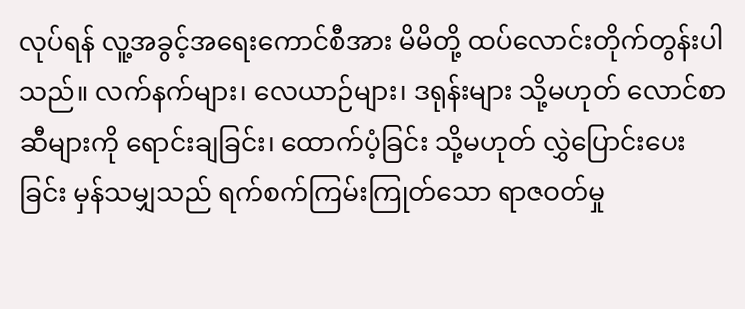လုပ်ရန် လူ့အခွင့်အရေးကောင်စီအား မိမိတို့ ထပ်လောင်းတိုက်တွန်းပါသည်။ လက်နက်များ၊ လေယာဉ်များ၊ ဒရုန်းများ သို့မဟုတ် လောင်စာဆီများကို ရောင်းချခြင်း၊ ထောက်ပံ့ခြင်း သို့မဟုတ် လွှဲပြောင်းပေးခြင်း မှန်သမျှသည် ရက်စက်ကြမ်းကြုတ်သော ရာဇဝတ်မှု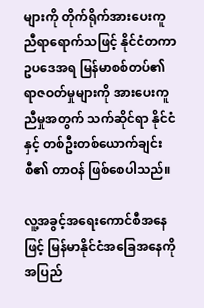များကို တိုက်ရိုက်အားပေးကူညီရာရောက်သဖြင့် နိုင်ငံတကာဥပဒေအရ မြန်မာစစ်တပ်၏ ရာဇဝတ်မှုများကို အားပေးကူညီမှုအတွက် သက်ဆိုင်ရာ နိုင်ငံနှင့် တစ်ဦးတစ်ယောက်ချင်းစီ၏ တာဝန် ဖြစ်စေပါသည်။

လူ့အခွင့်အရေးကောင်စီအနေဖြင့် မြန်မာနိုင်ငံအခြေအနေကို အပြည်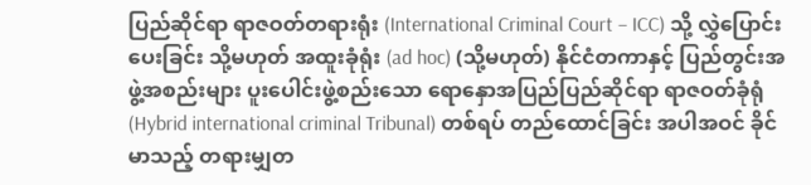ပြည်ဆိုင်ရာ ရာဇဝတ်တရားရုံး (International Criminal Court – ICC) သို့ လွှဲပြောင်းပေးခြင်း သို့မဟုတ် အထူးခုံရုံး (ad hoc) (သို့မဟုတ်) နိုင်ငံတကာနှင့် ပြည်တွင်းအဖွဲ့အစည်းများ ပူးပေါင်းဖွဲ့စည်းသော ရောနှောအပြည်ပြည်ဆိုင်ရာ ရာဇဝတ်ခုံရုံ (Hybrid international criminal Tribunal) တစ်ရပ် တည်ထောင်ခြင်း အပါအဝင် ခိုင်မာသည့် တရားမျှတ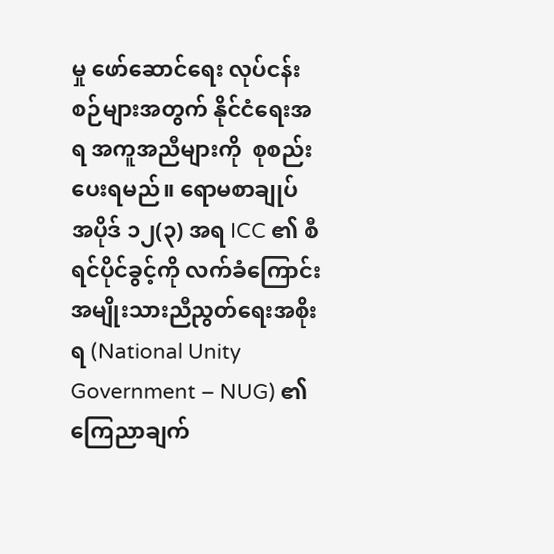မှု ဖော်ဆောင်ရေး လုပ်ငန်းစဉ်များအတွက် နိုင်ငံရေးအရ အကူအညီများကို  စုစည်းပေးရမည်။ ရောမစာချုပ် အပိုဒ် ၁၂(၃) အရ ICC ၏ စီရင်ပိုင်ခွင့်ကို လက်ခံကြောင်း အမျိုးသားညီညွတ်ရေးအစိုးရ (National Unity Government – NUG) ၏ ကြေညာချက်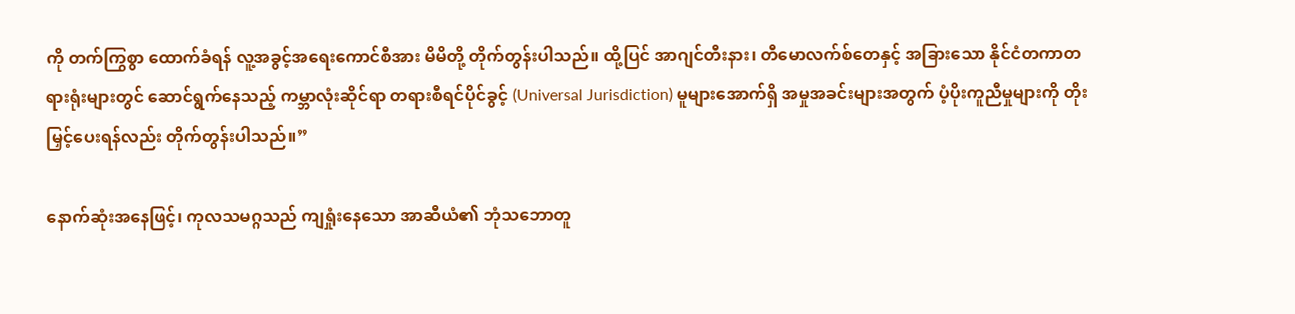ကို တက်ကြွစွာ ထောက်ခံရန် လူ့အခွင့်အရေးကောင်စီအား မိမိတို့ တိုက်တွန်းပါသည်။ ထို့ပြင် အာဂျင်တီးနား၊ တီမောလက်စ်တေနှင့် အခြားသော နိုင်ငံတကာတရားရုံးများတွင် ဆောင်ရွက်နေသည့် ကမ္ဘာလုံးဆိုင်ရာ တရားစီရင်ပိုင်ခွင့် (Universal Jurisdiction) မူများအောက်ရှိ အမှုအခင်းများအတွက် ပံ့ပိုးကူညီမှုများကို တိုးမြှင့်ပေးရန်လည်း တိုက်တွန်းပါသည်။”

နောက်ဆုံးအနေဖြင့်၊ ကုလသမဂ္ဂသည် ကျရှုံးနေသော အာဆီယံ၏ ဘုံသဘောတူ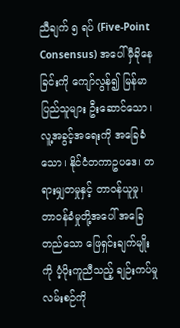ညီချက် ၅ ရပ် (Five-Point Consensus) အပေါ် မှီခိုနေခြင်းကို ကျော်လွန်၍ မြန်မာပြည်သူများ ဦးဆောင်သော၊ လူ့အခွင့်အရေးကို အခြေခံသော၊ နိုင်ငံတကာဥပဒေ၊ တရားမျှတမှုနှင့် တာဝန်ယူမှု၊ တာဝန်ခံမှုတို့အပေါ် အခြေတည်သော ဖြေရှင်းချက်မျိုးကို ပံ့ပိုးကူညီသည့် ချဉ်းကပ်မှုလမ်းစဉ်ကို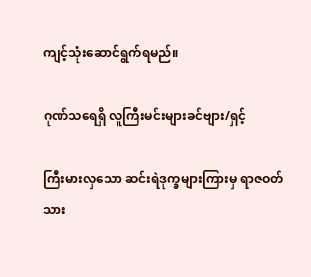ကျင့်သုံးဆောင်ရွက်ရမည်။

ဂုဏ်သရေရှိ လူကြီးမင်းများခင်ဗျား/ရှင့်

ကြီးမားလှသော ဆင်းရဲဒုက္ခများကြားမှ ရာဇဝတ်သား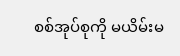စစ်အုပ်စုကို မယိမ်းမ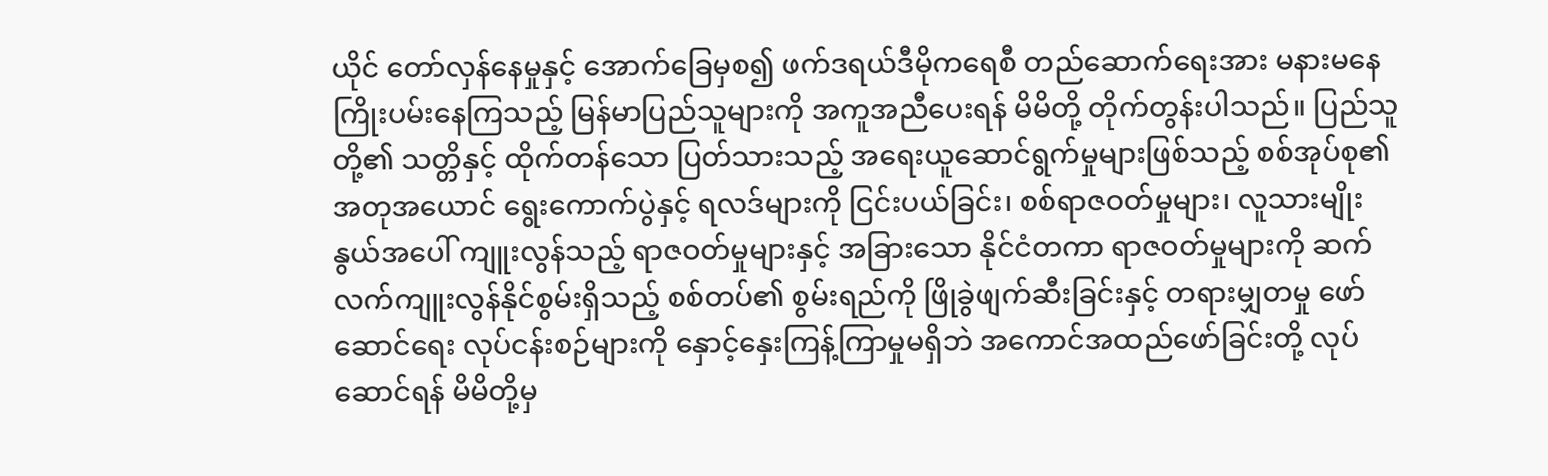ယိုင် တော်လှန်နေမှုနှင့် အောက်ခြေမှစ၍ ဖက်ဒရယ်ဒီမိုကရေစီ တည်ဆောက်ရေးအား မနားမနေ ကြိုးပမ်းနေကြသည့် မြန်မာပြည်သူများကို အကူအညီပေးရန် မိမိတို့ တိုက်တွန်းပါသည်။ ပြည်သူတို့၏ သတ္တိနှင့် ထိုက်တန်သော ပြတ်သားသည့် အရေးယူဆောင်ရွက်မှုများဖြစ်သည့် စစ်အုပ်စု၏ အတုအယောင် ရွေးကောက်ပွဲနှင့် ရလဒ်များကို ငြင်းပယ်ခြင်း၊ စစ်ရာဇဝတ်မှုများ၊ လူသားမျိုးနွယ်အပေါ် ကျူးလွန်သည့် ရာဇဝတ်မှုများနှင့် အခြားသော နိုင်ငံတကာ ရာဇဝတ်မှုများကို ဆက်လက်ကျူးလွန်နိုင်စွမ်းရှိသည့် စစ်တပ်၏ စွမ်းရည်ကို ဖြိုခွဲဖျက်ဆီးခြင်းနှင့် တရားမျှတမှု ဖော်ဆောင်ရေး လုပ်ငန်းစဉ်များကို နှောင့်နှေးကြန့်ကြာမှုမရှိဘဲ အကောင်အထည်ဖော်ခြင်းတို့ လုပ်ဆောင်ရန် မိမိတို့မှ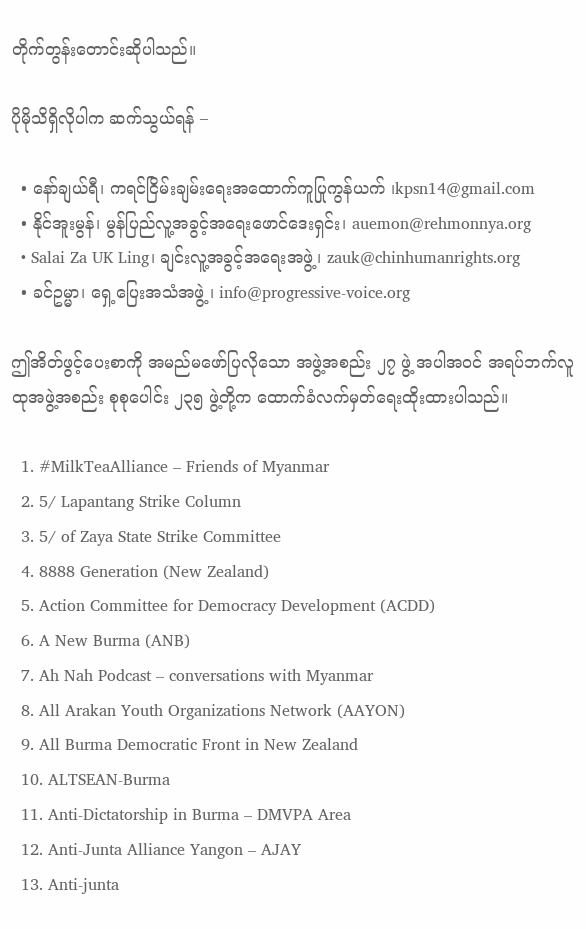တိုက်တွန်းတောင်းဆိုပါသည်။

ပိုမိုသိရှိလိုပါက ဆက်သွယ်ရန် –

  • နော်ချယ်ရီ၊ ကရင်ငြိမ်းချမ်းရေးအထောက်ကူပြုကွန်ယက် ၊kpsn14@gmail.com
  • နိုင်အူးမွန်၊ မွန်ပြည်လူ့အခွင့်အရေးဖောင်ဒေးရှင်း၊ auemon@rehmonnya.org
  • Salai Za UK Ling၊ ချင်းလူ့အခွင့်အရေးအဖွဲ့၊ zauk@chinhumanrights.org
  • ခင်ဥမ္မာ၊ ရှေ့ပြေးအသံအဖွဲ့ ၊ info@progressive-voice.org

ဤအိတ်ဖွင့်ပေးစာကို အမည်မဖော်ပြလိုသော အဖွဲ့အစည်း ၂၇ ဖွဲ့ အပါအဝင် အရပ်ဘက်လူထုအဖွဲ့အစည်း စုစုပေါင်း ၂၃၅ ဖွဲ့တို့က ထောက်ခံလက်မှတ်ရေးထိုးထားပါသည်။

  1. #MilkTeaAlliance – Friends of Myanmar
  2. 5/ Lapantang Strike Column
  3. 5/ of Zaya State Strike Committee
  4. 8888 Generation (New Zealand)
  5. Action Committee for Democracy Development (ACDD)
  6. A New Burma (ANB)
  7. Ah Nah Podcast – conversations with Myanmar
  8. All Arakan Youth Organizations Network (AAYON)
  9. All Burma Democratic Front in New Zealand
  10. ALTSEAN-Burma
  11. Anti-Dictatorship in Burma – DMVPA Area
  12. Anti-Junta Alliance Yangon – AJAY
  13. Anti-junta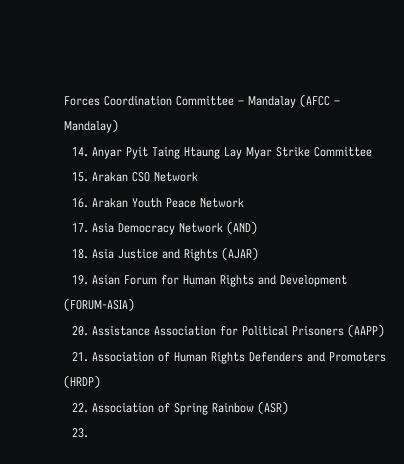Forces Coordination Committee – Mandalay (AFCC – Mandalay)
  14. Anyar Pyit Taing Htaung Lay Myar Strike Committee
  15. Arakan CSO Network
  16. Arakan Youth Peace Network
  17. Asia Democracy Network (AND)
  18. Asia Justice and Rights (AJAR)
  19. Asian Forum for Human Rights and Development (FORUM-ASIA)
  20. Assistance Association for Political Prisoners (AAPP)
  21. Association of Human Rights Defenders and Promoters (HRDP)
  22. Association of Spring Rainbow (ASR)
  23.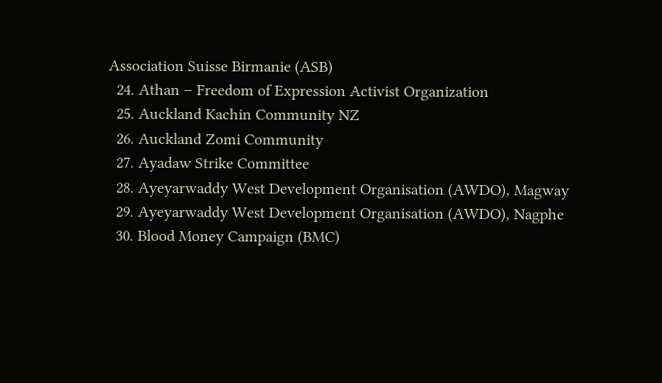Association Suisse Birmanie (ASB)
  24. Athan – Freedom of Expression Activist Organization
  25. Auckland Kachin Community NZ
  26. Auckland Zomi Community
  27. Ayadaw Strike Committee
  28. Ayeyarwaddy West Development Organisation (AWDO), Magway
  29. Ayeyarwaddy West Development Organisation (AWDO), Nagphe
  30. Blood Money Campaign (BMC)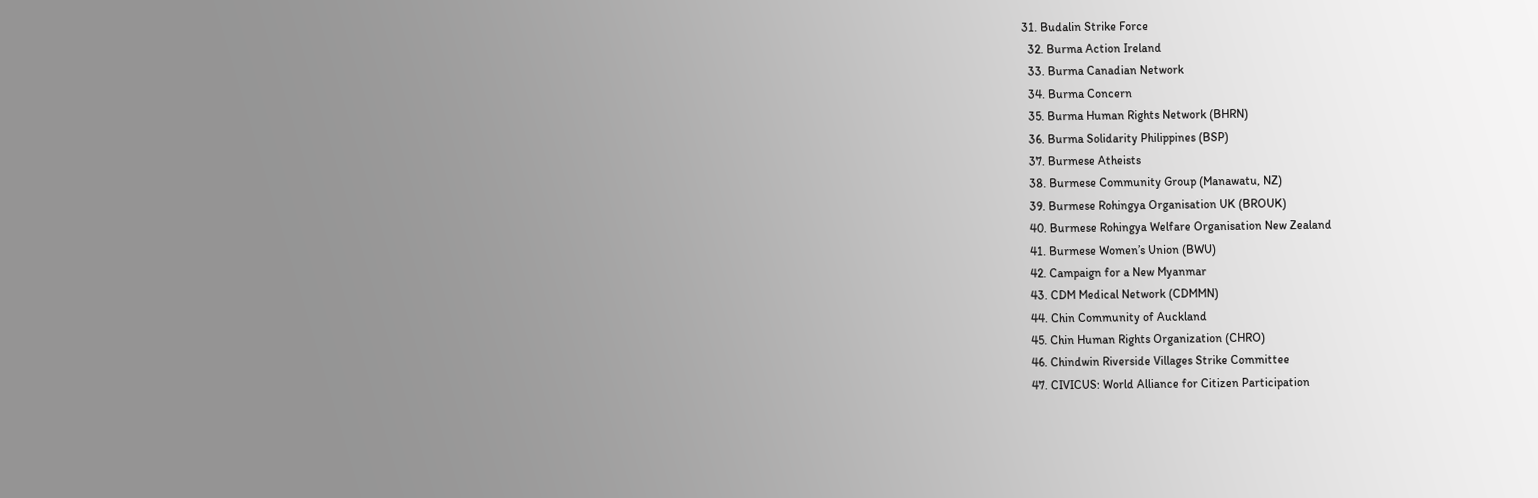31. Budalin Strike Force
  32. Burma Action Ireland
  33. Burma Canadian Network
  34. Burma Concern
  35. Burma Human Rights Network (BHRN)
  36. Burma Solidarity Philippines (BSP)
  37. Burmese Atheists
  38. Burmese Community Group (Manawatu, NZ)
  39. Burmese Rohingya Organisation UK (BROUK)
  40. Burmese Rohingya Welfare Organisation New Zealand
  41. Burmese Women’s Union (BWU)
  42. Campaign for a New Myanmar
  43. CDM Medical Network (CDMMN)
  44. Chin Community of Auckland
  45. Chin Human Rights Organization (CHRO)
  46. Chindwin Riverside Villages Strike Committee
  47. CIVICUS: World Alliance for Citizen Participation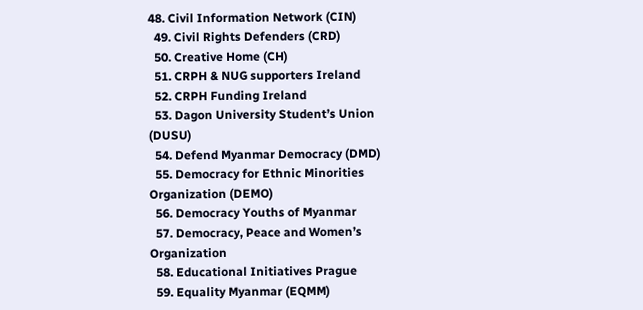48. Civil Information Network (CIN)
  49. Civil Rights Defenders (CRD)
  50. Creative Home (CH)
  51. CRPH & NUG supporters Ireland
  52. CRPH Funding Ireland
  53. Dagon University Student’s Union (DUSU)
  54. Defend Myanmar Democracy (DMD)
  55. Democracy for Ethnic Minorities Organization (DEMO)
  56. Democracy Youths of Myanmar
  57. Democracy, Peace and Women’s Organization
  58. Educational Initiatives Prague
  59. Equality Myanmar (EQMM)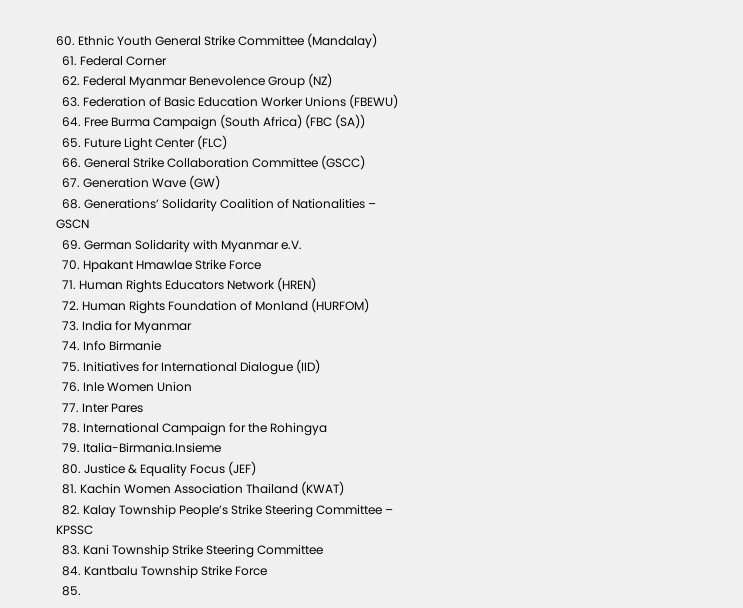60. Ethnic Youth General Strike Committee (Mandalay)
  61. Federal Corner
  62. Federal Myanmar Benevolence Group (NZ)
  63. Federation of Basic Education Worker Unions (FBEWU)
  64. Free Burma Campaign (South Africa) (FBC (SA))
  65. Future Light Center (FLC)
  66. General Strike Collaboration Committee (GSCC)
  67. Generation Wave (GW)
  68. Generations’ Solidarity Coalition of Nationalities – GSCN
  69. German Solidarity with Myanmar e.V.
  70. Hpakant Hmawlae Strike Force
  71. Human Rights Educators Network (HREN)
  72. Human Rights Foundation of Monland (HURFOM)
  73. India for Myanmar
  74. Info Birmanie
  75. Initiatives for International Dialogue (IID)
  76. Inle Women Union
  77. Inter Pares
  78. International Campaign for the Rohingya
  79. Italia-Birmania.Insieme
  80. Justice & Equality Focus (JEF)
  81. Kachin Women Association Thailand (KWAT)
  82. Kalay Township People’s Strike Steering Committee – KPSSC
  83. Kani Township Strike Steering Committee
  84. Kantbalu Township Strike Force
  85.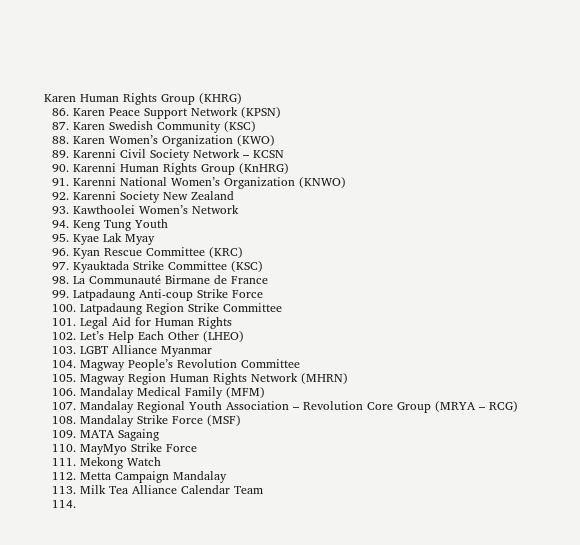Karen Human Rights Group (KHRG)
  86. Karen Peace Support Network (KPSN)
  87. Karen Swedish Community (KSC)
  88. Karen Women’s Organization (KWO)
  89. Karenni Civil Society Network – KCSN
  90. Karenni Human Rights Group (KnHRG)
  91. Karenni National Women’s Organization (KNWO)
  92. Karenni Society New Zealand
  93. Kawthoolei Women’s Network
  94. Keng Tung Youth
  95. Kyae Lak Myay
  96. Kyan Rescue Committee (KRC)
  97. Kyauktada Strike Committee (KSC)
  98. La Communauté Birmane de France
  99. Latpadaung Anti-coup Strike Force
  100. Latpadaung Region Strike Committee
  101. Legal Aid for Human Rights
  102. Let’s Help Each Other (LHEO)
  103. LGBT Alliance Myanmar
  104. Magway People’s Revolution Committee
  105. Magway Region Human Rights Network (MHRN)
  106. Mandalay Medical Family (MFM)
  107. Mandalay Regional Youth Association – Revolution Core Group (MRYA – RCG)
  108. Mandalay Strike Force (MSF)
  109. MATA Sagaing
  110. MayMyo Strike Force
  111. Mekong Watch
  112. Metta Campaign Mandalay
  113. Milk Tea Alliance Calendar Team
  114.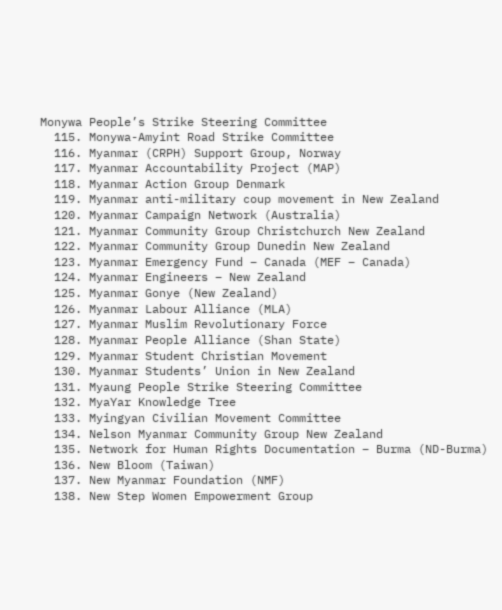Monywa People’s Strike Steering Committee
  115. Monywa-Amyint Road Strike Committee
  116. Myanmar (CRPH) Support Group, Norway
  117. Myanmar Accountability Project (MAP)
  118. Myanmar Action Group Denmark
  119. Myanmar anti-military coup movement in New Zealand
  120. Myanmar Campaign Network (Australia)
  121. Myanmar Community Group Christchurch New Zealand
  122. Myanmar Community Group Dunedin New Zealand
  123. Myanmar Emergency Fund – Canada (MEF – Canada)
  124. Myanmar Engineers – New Zealand
  125. Myanmar Gonye (New Zealand)
  126. Myanmar Labour Alliance (MLA)
  127. Myanmar Muslim Revolutionary Force
  128. Myanmar People Alliance (Shan State)
  129. Myanmar Student Christian Movement
  130. Myanmar Students’ Union in New Zealand
  131. Myaung People Strike Steering Committee
  132. MyaYar Knowledge Tree
  133. Myingyan Civilian Movement Committee
  134. Nelson Myanmar Community Group New Zealand
  135. Network for Human Rights Documentation – Burma (ND-Burma)
  136. New Bloom (Taiwan)
  137. New Myanmar Foundation (NMF)
  138. New Step Women Empowerment Group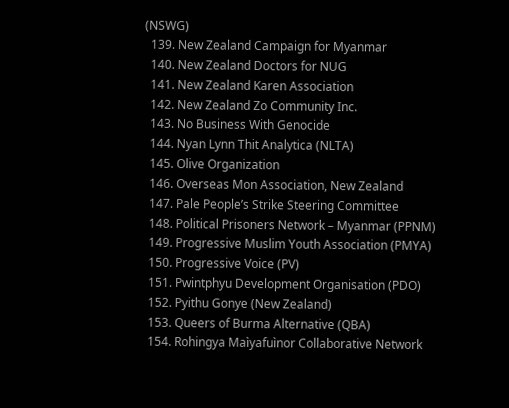(NSWG)
  139. New Zealand Campaign for Myanmar
  140. New Zealand Doctors for NUG
  141. New Zealand Karen Association
  142. New Zealand Zo Community Inc.
  143. No Business With Genocide
  144. Nyan Lynn Thit Analytica (NLTA)
  145. Olive Organization
  146. Overseas Mon Association, New Zealand
  147. Pale People’s Strike Steering Committee
  148. Political Prisoners Network – Myanmar (PPNM)
  149. Progressive Muslim Youth Association (PMYA)
  150. Progressive Voice (PV)
  151. Pwintphyu Development Organisation (PDO)
  152. Pyithu Gonye (New Zealand)
  153. Queers of Burma Alternative (QBA)
  154. Rohingya Maìyafuìnor Collaborative Network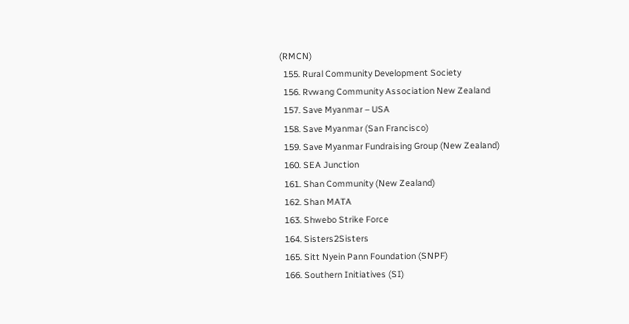(RMCN)
  155. Rural Community Development Society
  156. Rvwang Community Association New Zealand
  157. Save Myanmar – USA
  158. Save Myanmar (San Francisco)
  159. Save Myanmar Fundraising Group (New Zealand)
  160. SEA Junction
  161. Shan Community (New Zealand)
  162. Shan MATA
  163. Shwebo Strike Force
  164. Sisters2Sisters
  165. Sitt Nyein Pann Foundation (SNPF)
  166. Southern Initiatives (SI)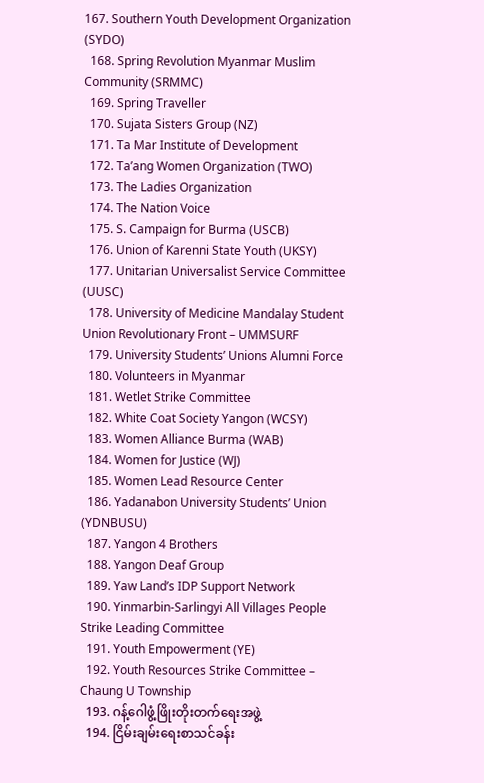167. Southern Youth Development Organization (SYDO)
  168. Spring Revolution Myanmar Muslim Community (SRMMC)
  169. Spring Traveller
  170. Sujata Sisters Group (NZ)
  171. Ta Mar Institute of Development
  172. Ta’ang Women Organization (TWO)
  173. The Ladies Organization
  174. The Nation Voice
  175. S. Campaign for Burma (USCB)
  176. Union of Karenni State Youth (UKSY)
  177. Unitarian Universalist Service Committee (UUSC)
  178. University of Medicine Mandalay Student Union Revolutionary Front – UMMSURF
  179. University Students’ Unions Alumni Force
  180. Volunteers in Myanmar
  181. Wetlet Strike Committee
  182. White Coat Society Yangon (WCSY)
  183. Women Alliance Burma (WAB)
  184. Women for Justice (WJ)
  185. Women Lead Resource Center
  186. Yadanabon University Students’ Union (YDNBUSU)
  187. Yangon 4 Brothers
  188. Yangon Deaf Group
  189. Yaw Land’s IDP Support Network
  190. Yinmarbin-Sarlingyi All Villages People Strike Leading Committee
  191. Youth Empowerment (YE)
  192. Youth Resources Strike Committee – Chaung U Township
  193. ဂန့်ဂေါဖွံ့ဖြိုးတိုးတက်ရေးအဖွဲ့
  194. ငြိမ်းချမ်းရေးစာသင်ခန်း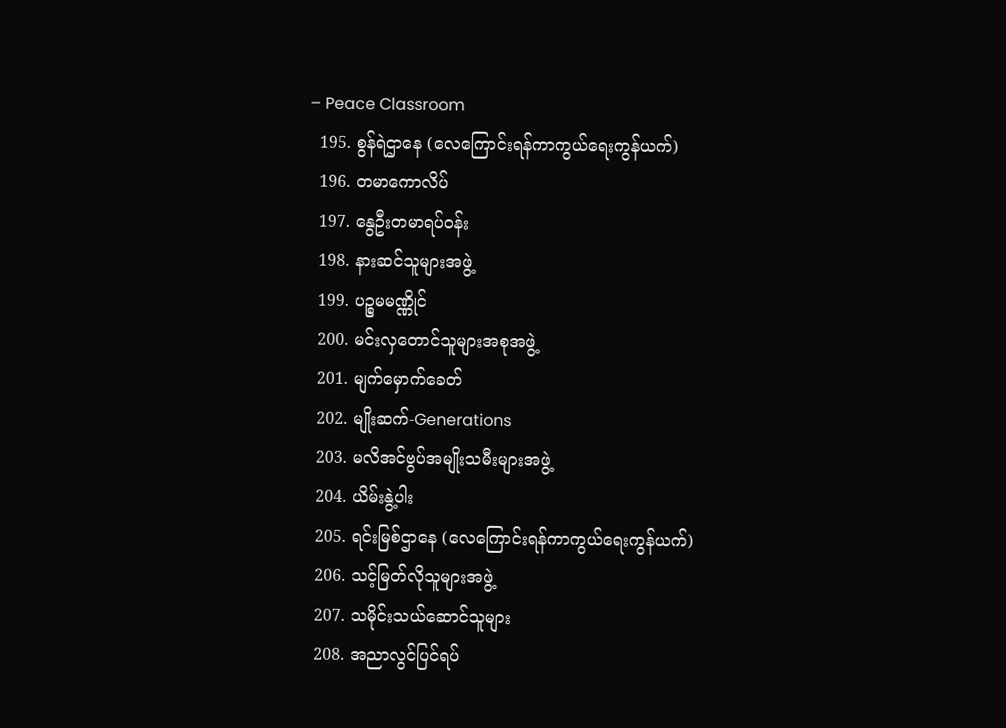– Peace Classroom
  195. စွန်ရဲဌာနေ (လေကြောင်းရန်ကာကွယ်ရေးကွန်ယက်)
  196. တမာကောလိပ်
  197. နွေဦးတမာရပ်ဝန်း
  198. နားဆင်သူများအဖွဲ့
  199. ပဉ္စမမဏ္ဏိုင်
  200. မင်းလှတောင်သူများအစုအဖွဲ့
  201. မျက်မှောက်ခေတ်
  202. မျိုးဆက်-Generations
  203. မလိအင်ဗွပ်အမျိုးသမီးများအဖွဲ့
  204. ယိမ်းနွဲ့ပါး
  205. ရင်းမြစ်ဌာနေ (လေကြောင်းရန်ကာကွယ်ရေးကွန်ယက်)
  206. သင့်မြတ်လိုသူများအဖွဲ့
  207. သမိုင်းသယ်ဆောင်သူများ
  208. အညာလွင်ပြင်ရပ်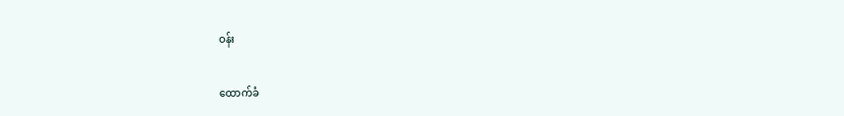ဝန်း

ထောက်ခံ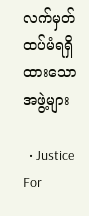လက်မှတ် ထပ်မံရရှိထားသော အဖွဲ့များ

  • Justice For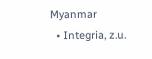Myanmar
  • Integria, z.u.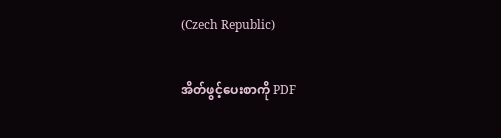(Czech Republic)

အိတ်ဖွင့်ပေးစာကို PDF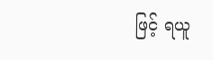ဖြင့် ရယူ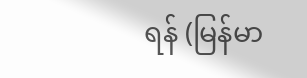ရန် (မြန်မာ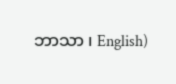ဘာသာ ၊ English)